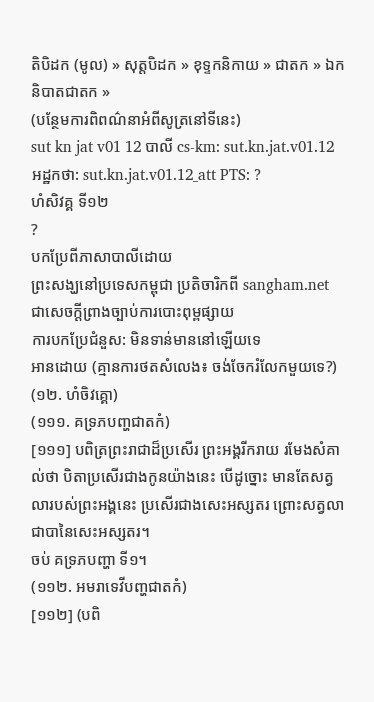តិបិដក (មូល) » សុត្តបិដក » ខុទ្ទកនិកាយ » ជាតក » ឯកនិបាតជាតក »
(បន្ថែមការពិពណ៌នាអំពីសូត្រនៅទីនេះ)
sut kn jat v01 12 បាលី cs-km: sut.kn.jat.v01.12 អដ្ឋកថា: sut.kn.jat.v01.12_att PTS: ?
ហំសិវគ្គ ទី១២
?
បកប្រែពីភាសាបាលីដោយ
ព្រះសង្ឃនៅប្រទេសកម្ពុជា ប្រតិចារិកពី sangham.net ជាសេចក្តីព្រាងច្បាប់ការបោះពុម្ពផ្សាយ
ការបកប្រែជំនួស: មិនទាន់មាននៅឡើយទេ
អានដោយ (គ្មានការថតសំលេង៖ ចង់ចែករំលែកមួយទេ?)
(១២. ហំចិវគ្គោ)
(១១១. គទ្រភបញ្ហជាតកំ)
[១១១] បពិត្រព្រះរាជាដ៏ប្រសើរ ព្រះអង្គរីករាយ រមែងសំគាល់ថា បិតាប្រសើរជាងកូនយ៉ាងនេះ បើដូច្នោះ មានតែសត្វលារបស់ព្រះអង្គនេះ ប្រសើរជាងសេះអស្សតរ ព្រោះសត្វលាជាបានៃសេះអស្សតរ។
ចប់ គទ្រភបញ្ហា ទី១។
(១១២. អមរាទេវីបញ្ហជាតកំ)
[១១២] (បពិ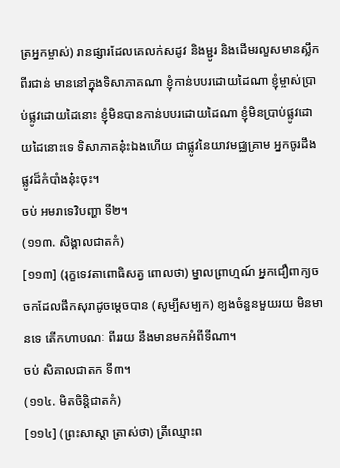ត្រអ្នកម្ចាស់) រានផ្សារដែលគេលក់សដូវ និងម្ជូរ និងដើមរលួសមានស្លឹកពីរជាន់ មាននៅក្នុងទិសាភាគណា ខ្ញុំកាន់បបរដោយដៃណា ខ្ញុំម្ចាស់ប្រាប់ផ្លូវដោយដៃនោះ ខ្ញុំមិនបានកាន់បបរដោយដៃណា ខ្ញុំមិនប្រាប់ផ្លូវដោយដៃនោះទេ ទិសាភាគនុ៎ះឯងហើយ ជាផ្លូវនៃយាវមជ្ឈគ្រាម អ្នកចូរដឹងផ្លូវដ៏កំបាំងនុ៎ះចុះ។
ចប់ អមរាទេវិបញ្ហា ទី២។
(១១៣. សិង្គាលជាតកំ)
[១១៣] (រុក្ខទេវតាពោធិសត្វ ពោលថា) ម្នាលព្រាហ្មណ៍ អ្នកជឿពាក្យចចកដែលផឹកសុរាដូចម្ដេចបាន (សូម្បីសម្បក) ខ្យងចំនួនមួយរយ មិនមានទេ តើកហាបណៈ ពីររយ នឹងមានមកអំពីទីណា។
ចប់ សិគាលជាតក ទី៣។
(១១៤. មិតចិន្តិជាតកំ)
[១១៤] (ព្រះសាស្ដា ត្រាស់ថា) ត្រីឈ្មោះព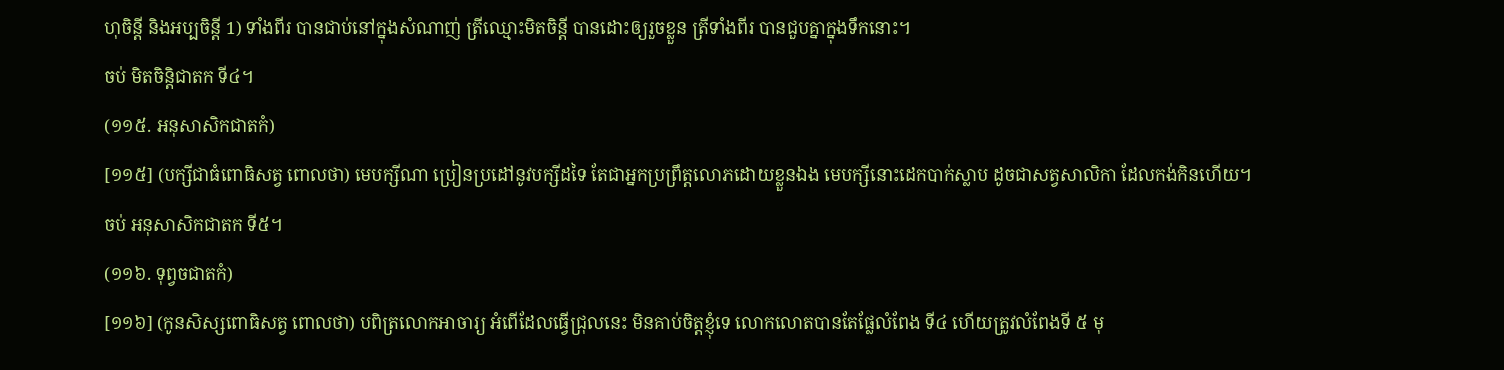ហុចិន្តី និងអប្បចិន្តី 1) ទាំងពីរ បានជាប់នៅក្នុងសំណាញ់ ត្រីឈ្មោះមិតចិន្តី បានដោះឲ្យរួចខ្លួន ត្រីទាំងពីរ បានជួបគ្នាក្នុងទឹកនោះ។
ចប់ មិតចិន្តិជាតក ទី៤។
(១១៥. អនុសាសិកជាតកំ)
[១១៥] (បក្សីជាធំពោធិសត្វ ពោលថា) មេបក្សីណា ប្រៀនប្រដៅនូវបក្សីដទៃ តែជាអ្នកប្រព្រឹត្តលោភដោយខ្លួនឯង មេបក្សីនោះដេកបាក់ស្លាប ដូចជាសត្វសាលិកា ដែលកង់កិនហើយ។
ចប់ អនុសាសិកជាតក ទី៥។
(១១៦. ទុព្វចជាតកំ)
[១១៦] (កូនសិស្សពោធិសត្វ ពោលថា) បពិត្រលោកអាចារ្យ អំពើដែលធ្វើជ្រុលនេះ មិនគាប់ចិត្តខ្ញុំទេ លោកលោតបានតែផ្លែលំពែង ទី៤ ហើយត្រូវលំពែងទី ៥ មុ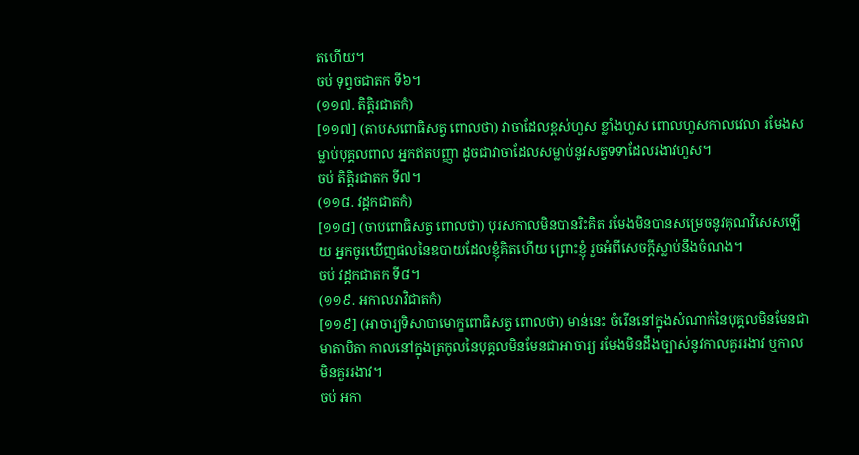តហើយ។
ចប់ ទុព្វចជាតក ទី៦។
(១១៧. តិត្តិរជាតកំ)
[១១៧] (តាបសពោធិសត្វ ពោលថា) វាចាដែលខ្ពស់ហួស ខ្លាំងហួស ពោលហួសកាលវេលា រមែងសម្លាប់បុគ្គលពាល អ្នកឥតបញ្ញា ដូចជាវាចាដែលសម្លាប់នូវសត្វទទាដែលរងាវហួស។
ចប់ តិត្តិរជាតក ទី៧។
(១១៨. វដ្ដកជាតកំ)
[១១៨] (ចាបពោធិសត្វ ពោលថា) បុរសកាលមិនបានរិះគិត រមែងមិនបានសម្រេចនូវគុណវិសេសឡើយ អ្នកចូរឃើញផលនៃឧបាយដែលខ្ញុំគិតហើយ ព្រោះខ្ញុំ រួចអំពីសេចក្តីស្លាប់នឹងចំណង។
ចប់ វដ្តកជាតក ទី៨។
(១១៩. អកាលរាវិជាតកំ)
[១១៩] (អាចារ្យទិសាបាមោក្ខពោធិសត្វ ពោលថា) មាន់នេះ ចំរើននៅក្នុងសំណាក់នៃបុគ្គលមិនមែនជាមាតាបិតា កាលនៅក្នុងត្រកូលនៃបុគ្គលមិនមែនជាអាចារ្យ រមែងមិនដឹងច្បាស់នូវកាលគួររងាវ ឬកាលមិនគួររងាវ។
ចប់ អកា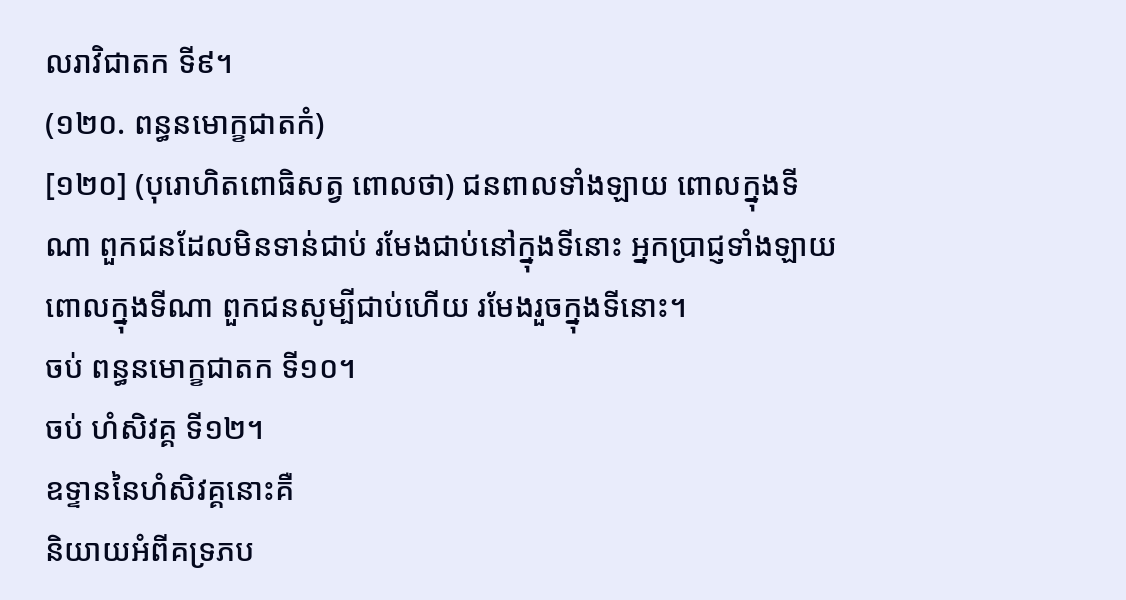លរាវិជាតក ទី៩។
(១២០. ពន្ធនមោក្ខជាតកំ)
[១២០] (បុរោហិតពោធិសត្វ ពោលថា) ជនពាលទាំងឡាយ ពោលក្នុងទីណា ពួកជនដែលមិនទាន់ជាប់ រមែងជាប់នៅក្នុងទីនោះ អ្នកប្រាជ្ញទាំងឡាយ ពោលក្នុងទីណា ពួកជនសូម្បីជាប់ហើយ រមែងរួចក្នុងទីនោះ។
ចប់ ពន្ធនមោក្ខជាតក ទី១០។
ចប់ ហំសិវគ្គ ទី១២។
ឧទ្ទាននៃហំសិវគ្គនោះគឺ
និយាយអំពីគទ្រភប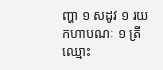ញ្ហា ១ សដូវ ១ រយកហាបណៈ ១ ត្រីឈ្មោះ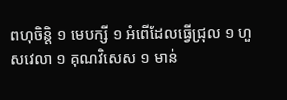ពហុចិន្តិ ១ មេបក្សី ១ អំពើដែលធ្វើជ្រុល ១ ហួសវេលា ១ គុណវិសេស ១ មាន់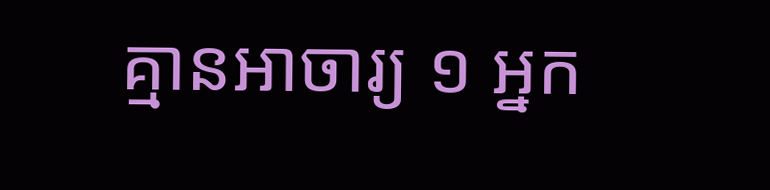គ្មានអាចារ្យ ១ អ្នក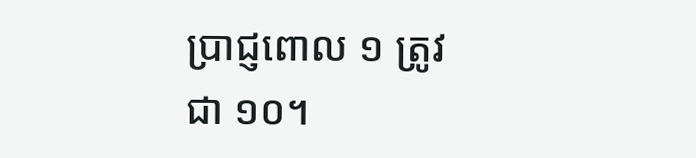ប្រាជ្ញពោល ១ ត្រូវជា ១០។